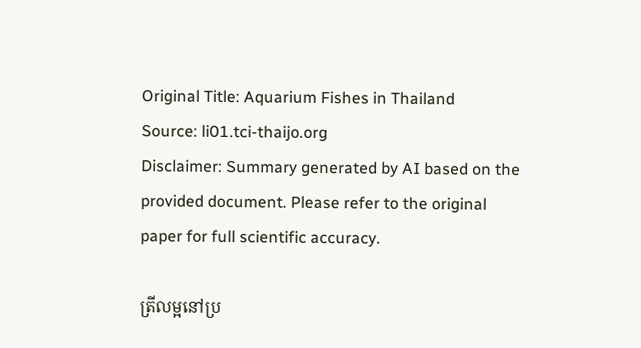Original Title: Aquarium Fishes in Thailand
Source: li01.tci-thaijo.org
Disclaimer: Summary generated by AI based on the provided document. Please refer to the original paper for full scientific accuracy.

ត្រីលម្អនៅប្រ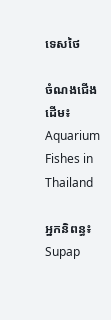ទេសថៃ

ចំណងជើងដើម៖ Aquarium Fishes in Thailand

អ្នកនិពន្ធ៖ Supap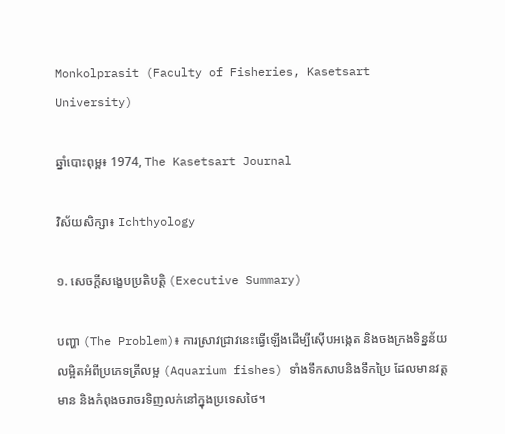Monkolprasit (Faculty of Fisheries, Kasetsart University)

ឆ្នាំបោះពុម្ព៖ 1974, The Kasetsart Journal

វិស័យសិក្សា៖ Ichthyology

១. សេចក្តីសង្ខេបប្រតិបត្តិ (Executive Summary)

បញ្ហា (The Problem)៖ ការស្រាវជ្រាវនេះធ្វើឡើងដើម្បីស៊ើបអង្កេត និងចងក្រងទិន្នន័យលម្អិតអំពីប្រភេទត្រីលម្អ (Aquarium fishes) ទាំងទឹកសាបនិងទឹកប្រៃ ដែលមានវត្តមាន និងកំពុងចរាចរទិញលក់នៅក្នុងប្រទេសថៃ។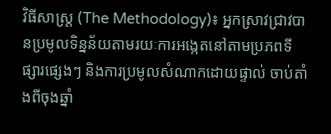វិធីសាស្ត្រ (The Methodology)៖ អ្នកស្រាវជ្រាវបានប្រមូលទិន្នន័យតាមរយៈការអង្កេតនៅតាមប្រភពទីផ្សារផ្សេងៗ និងការប្រមូលសំណាកដោយផ្ទាល់ ចាប់តាំងពីចុងឆ្នាំ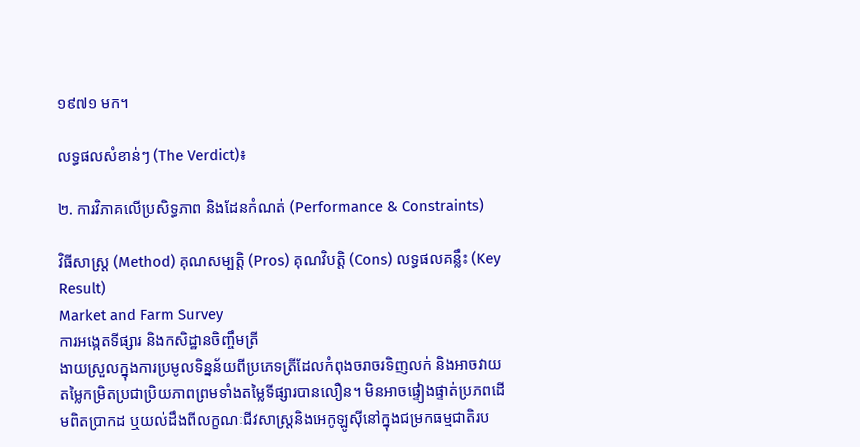១៩៧១ មក។

លទ្ធផលសំខាន់ៗ (The Verdict)៖

២. ការវិភាគលើប្រសិទ្ធភាព និងដែនកំណត់ (Performance & Constraints)

វិធីសាស្ត្រ (Method) គុណសម្បត្តិ (Pros) គុណវិបត្តិ (Cons) លទ្ធផលគន្លឹះ (Key Result)
Market and Farm Survey
ការអង្កេតទីផ្សារ និងកសិដ្ឋានចិញ្ចឹមត្រី
ងាយស្រួលក្នុងការប្រមូលទិន្នន័យពីប្រភេទត្រីដែលកំពុងចរាចរទិញលក់ និងអាចវាយតម្លៃកម្រិតប្រជាប្រិយភាពព្រមទាំងតម្លៃទីផ្សារបានលឿន។ មិនអាចផ្ទៀងផ្ទាត់ប្រភពដើមពិតប្រាកដ ឬយល់ដឹងពីលក្ខណៈជីវសាស្ត្រនិងអេកូឡូស៊ីនៅក្នុងជម្រកធម្មជាតិរប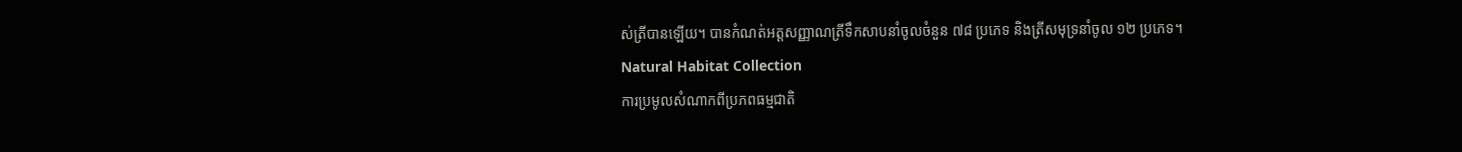ស់ត្រីបានឡើយ។ បានកំណត់អត្តសញ្ញាណត្រីទឹកសាបនាំចូលចំនួន ៧៨ ប្រភេទ និងត្រីសមុទ្រនាំចូល ១២ ប្រភេទ។
Natural Habitat Collection
ការប្រមូលសំណាកពីប្រភពធម្មជាតិ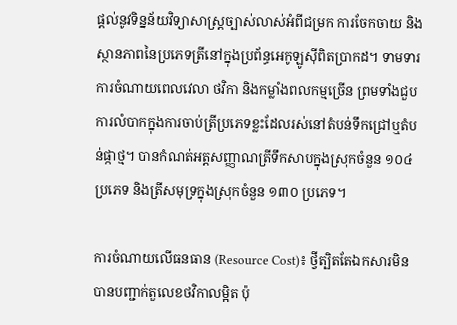ផ្តល់នូវទិន្នន័យវិទ្យាសាស្ត្រច្បាស់លាស់អំពីជម្រក ការចែកចាយ និងស្ថានភាពនៃប្រភេទត្រីនៅក្នុងប្រព័ន្ធអេកូឡូស៊ីពិតប្រាកដ។ ទាមទារការចំណាយពេលវេលា ថវិកា និងកម្លាំងពលកម្មច្រើន ព្រមទាំងជួបការលំបាកក្នុងការចាប់ត្រីប្រភេទខ្លះដែលរស់នៅតំបន់ទឹកជ្រៅឬតំបន់ផ្កាថ្ម។ បានកំណត់អត្តសញ្ញាណត្រីទឹកសាបក្នុងស្រុកចំនួន ១០៤ ប្រភេទ និងត្រីសមុទ្រក្នុងស្រុកចំនួន ១៣០ ប្រភេទ។

ការចំណាយលើធនធាន (Resource Cost)៖ ថ្វីត្បិតតែឯកសារមិនបានបញ្ជាក់តួលេខថវិកាលម្អិត ប៉ុ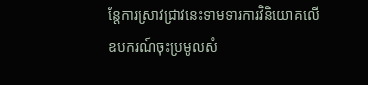ន្តែការស្រាវជ្រាវនេះទាមទារការវិនិយោគលើឧបករណ៍ចុះប្រមូលសំ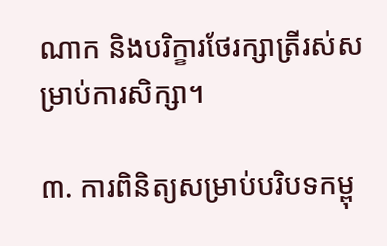ណាក និងបរិក្ខារថែរក្សាត្រីរស់សម្រាប់ការសិក្សា។

៣. ការពិនិត្យសម្រាប់បរិបទកម្ពុ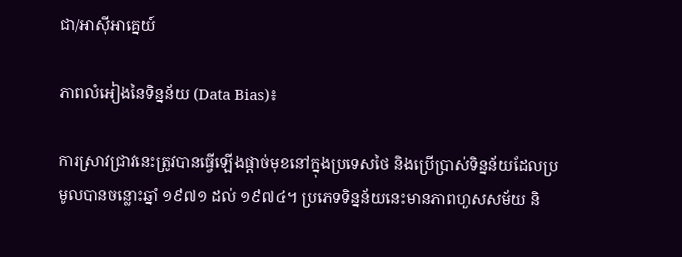ជា/អាស៊ីអាគ្នេយ៍

ភាពលំអៀងនៃទិន្នន័យ (Data Bias)៖

ការស្រាវជ្រាវនេះត្រូវបានធ្វើឡើងផ្តាច់មុខនៅក្នុងប្រទេសថៃ និងប្រើប្រាស់ទិន្នន័យដែលប្រមូលបានចន្លោះឆ្នាំ ១៩៧១ ដល់ ១៩៧៤។ ប្រភេទទិន្នន័យនេះមានភាពហួសសម័យ និ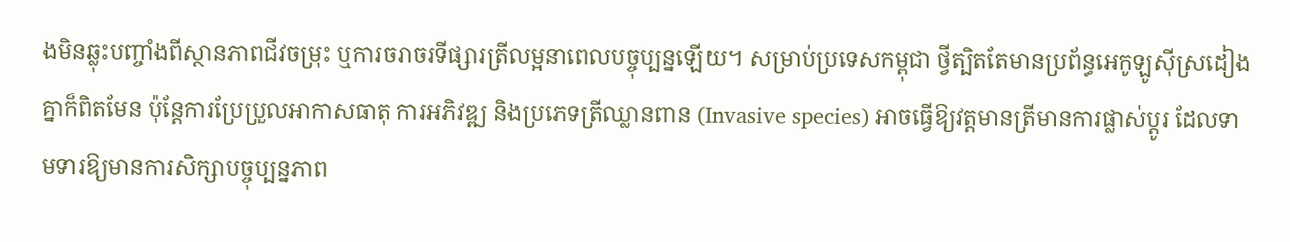ងមិនឆ្លុះបញ្ចាំងពីស្ថានភាពជីវចម្រុះ ឬការចរាចរទីផ្សារត្រីលម្អនាពេលបច្ចុប្បន្នឡើយ។ សម្រាប់ប្រទេសកម្ពុជា ថ្វីត្បិតតែមានប្រព័ន្ធអេកូឡូស៊ីស្រដៀងគ្នាក៏ពិតមែន ប៉ុន្តែការប្រែប្រួលអាកាសធាតុ ការអភិវឌ្ឍ និងប្រភេទត្រីឈ្លានពាន (Invasive species) អាចធ្វើឱ្យវត្តមានត្រីមានការផ្លាស់ប្តូរ ដែលទាមទារឱ្យមានការសិក្សាបច្ចុប្បន្នភាព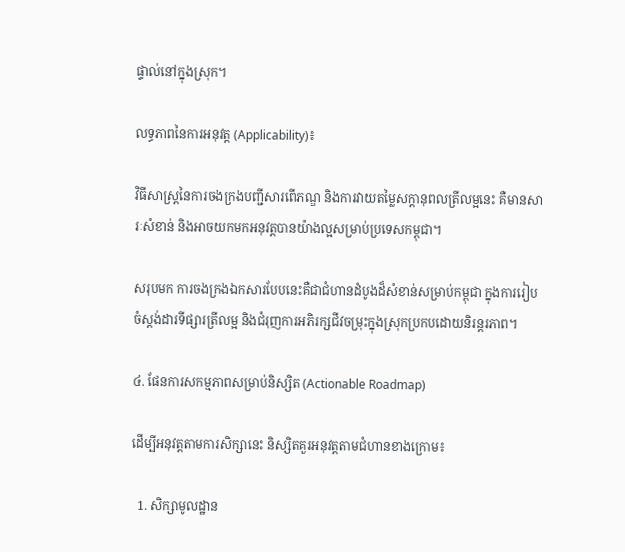ផ្ទាល់នៅក្នុងស្រុក។

លទ្ធភាពនៃការអនុវត្ត (Applicability)៖

វិធីសាស្ត្រនៃការចងក្រងបញ្ជីសារពើភណ្ឌ និងការវាយតម្លៃសក្តានុពលត្រីលម្អនេះ គឺមានសារៈសំខាន់ និងអាចយកមកអនុវត្តបានយ៉ាងល្អសម្រាប់ប្រទេសកម្ពុជា។

សរុបមក ការចងក្រងឯកសារបែបនេះគឺជាជំហានដំបូងដ៏សំខាន់សម្រាប់កម្ពុជា ក្នុងការរៀបចំស្តង់ដារទីផ្សារត្រីលម្អ និងជំរុញការអភិរក្សជីវចម្រុះក្នុងស្រុកប្រកបដោយនិរន្តរភាព។

៤. ផែនការសកម្មភាពសម្រាប់និស្សិត (Actionable Roadmap)

ដើម្បីអនុវត្តតាមការសិក្សានេះ និស្សិតគួរអនុវត្តតាមជំហានខាងក្រោម៖

  1. សិក្សាមូលដ្ឋាន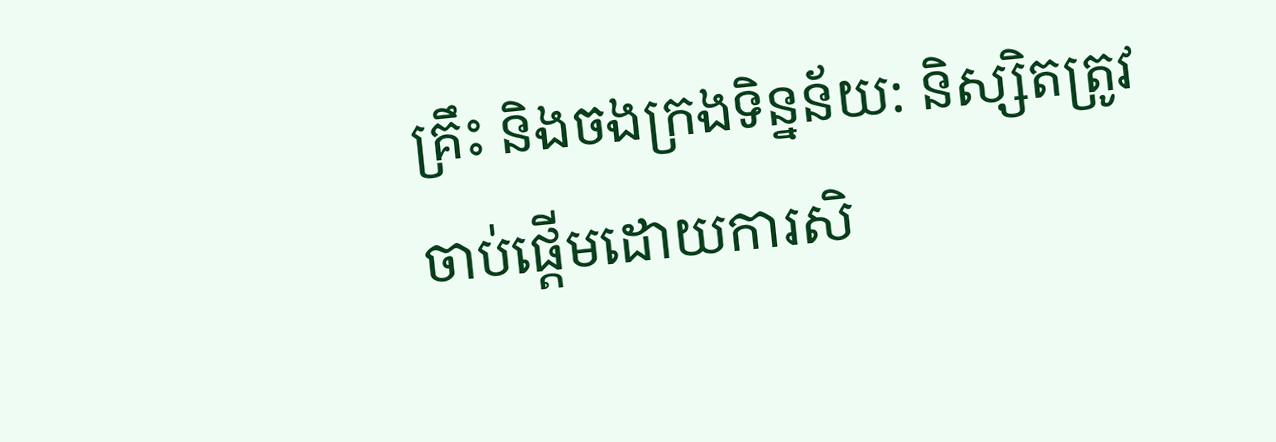គ្រឹះ និងចងក្រងទិន្នន័យ: និស្សិតត្រូវចាប់ផ្តើមដោយការសិ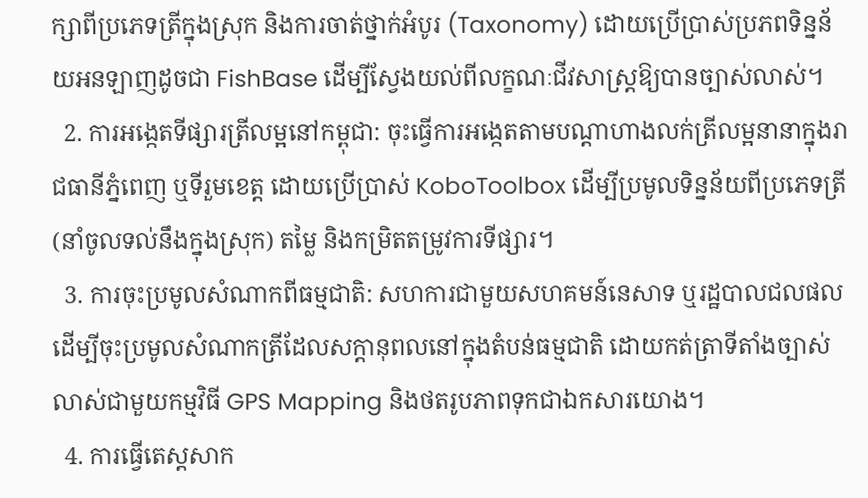ក្សាពីប្រភេទត្រីក្នុងស្រុក និងការចាត់ថ្នាក់អំបូរ (Taxonomy) ដោយប្រើប្រាស់ប្រភពទិន្នន័យអនឡាញដូចជា FishBase ដើម្បីស្វែងយល់ពីលក្ខណៈជីវសាស្ត្រឱ្យបានច្បាស់លាស់។
  2. ការអង្កេតទីផ្សារត្រីលម្អនៅកម្ពុជា: ចុះធ្វើការអង្កេតតាមបណ្តាហាងលក់ត្រីលម្អនានាក្នុងរាជធានីភ្នំពេញ ឬទីរួមខេត្ត ដោយប្រើប្រាស់ KoboToolbox ដើម្បីប្រមូលទិន្នន័យពីប្រភេទត្រី (នាំចូលទល់នឹងក្នុងស្រុក) តម្លៃ និងកម្រិតតម្រូវការទីផ្សារ។
  3. ការចុះប្រមូលសំណាកពីធម្មជាតិ: សហការជាមួយសហគមន៍នេសាទ ឬរដ្ឋបាលជលផល ដើម្បីចុះប្រមូលសំណាកត្រីដែលសក្តានុពលនៅក្នុងតំបន់ធម្មជាតិ ដោយកត់ត្រាទីតាំងច្បាស់លាស់ជាមួយកម្មវិធី GPS Mapping និងថតរូបភាពទុកជាឯកសារយោង។
  4. ការធ្វើតេស្តសាក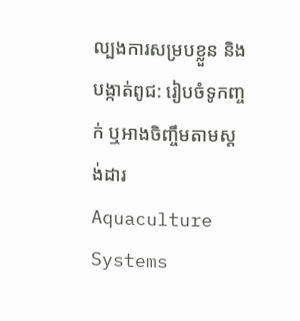ល្បងការសម្របខ្លួន និងបង្កាត់ពូជ: រៀបចំទូកញ្ចក់ ឬអាងចិញ្ចឹមតាមស្តង់ដារ Aquaculture Systems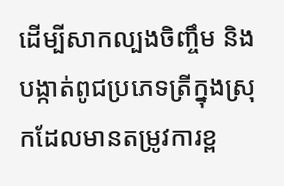ដើម្បីសាកល្បងចិញ្ចឹម និងបង្កាត់ពូជប្រភេទត្រីក្នុងស្រុកដែលមានតម្រូវការខ្ព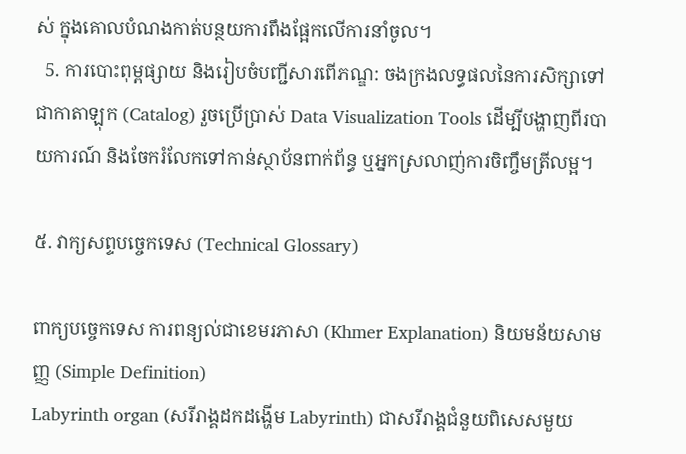ស់ ក្នុងគោលបំណងកាត់បន្ថយការពឹងផ្អែកលើការនាំចូល។
  5. ការបោះពុម្ពផ្សាយ និងរៀបចំបញ្ជីសារពើភណ្ឌ: ចងក្រងលទ្ធផលនៃការសិក្សាទៅជាកាតាឡុក (Catalog) រួចប្រើប្រាស់ Data Visualization Tools ដើម្បីបង្ហាញពីរបាយការណ៍ និងចែករំលែកទៅកាន់ស្ថាប័នពាក់ព័ន្ធ ឬអ្នកស្រលាញ់ការចិញ្ចឹមត្រីលម្អ។

៥. វាក្យសព្ទបច្ចេកទេស (Technical Glossary)

ពាក្យបច្ចេកទេស ការពន្យល់ជាខេមរភាសា (Khmer Explanation) និយមន័យសាមញ្ញ (Simple Definition)
Labyrinth organ (សរីរាង្គដកដង្ហើម Labyrinth) ជាសរីរាង្គជំនួយពិសេសមួយ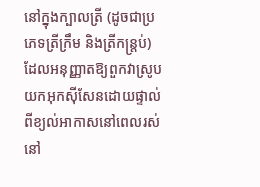នៅក្នុងក្បាលត្រី (ដូចជាប្រភេទត្រីក្រឹម និងត្រីកន្ត្រប់) ដែលអនុញ្ញាតឱ្យពួកវាស្រូបយកអុកស៊ីសែនដោយផ្ទាល់ពីខ្យល់អាកាសនៅពេលរស់នៅ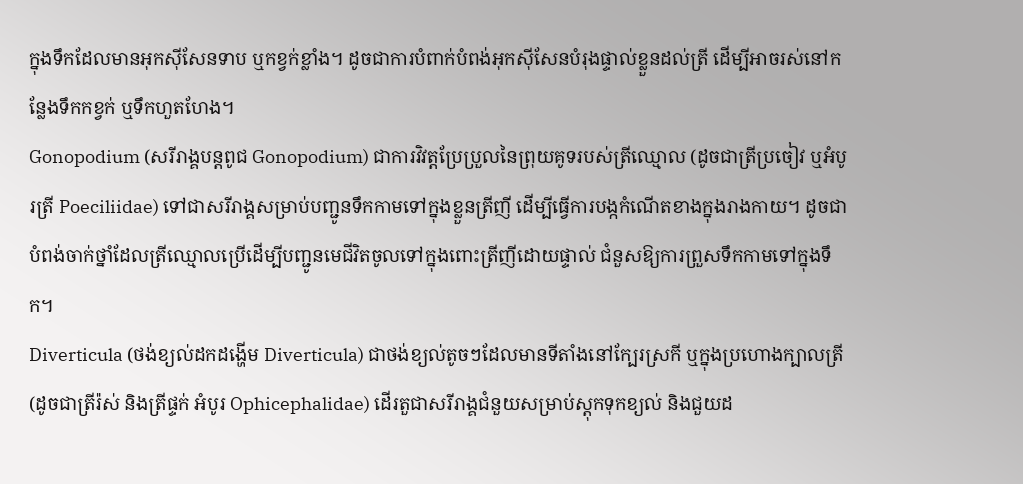ក្នុងទឹកដែលមានអុកស៊ីសែនទាប ឬកខ្វក់ខ្លាំង។ ដូចជាការបំពាក់បំពង់អុកស៊ីសែនបំរុងផ្ទាល់ខ្លួនដល់ត្រី ដើម្បីអាចរស់នៅកន្លែងទឹកកខ្វក់ ឬទឹកហួតហែង។
Gonopodium (សរីរាង្គបន្តពូជ Gonopodium) ជាការវិវត្តប្រែប្រួលនៃព្រុយគូទរបស់ត្រីឈ្មោល (ដូចជាត្រីប្រចៀវ ឬអំបូរត្រី Poeciliidae) ទៅជាសរីរាង្គសម្រាប់បញ្ជូនទឹកកាមទៅក្នុងខ្លួនត្រីញី ដើម្បីធ្វើការបង្កកំណើតខាងក្នុងរាងកាយ។ ដូចជាបំពង់ចាក់ថ្នាំដែលត្រីឈ្មោលប្រើដើម្បីបញ្ជូនមេជីវិតចូលទៅក្នុងពោះត្រីញីដោយផ្ទាល់ ជំនួសឱ្យការព្រួសទឹកកាមទៅក្នុងទឹក។
Diverticula (ថង់ខ្យល់ដកដង្ហើម Diverticula) ជាថង់ខ្យល់តូចៗដែលមានទីតាំងនៅក្បែរស្រកី ឬក្នុងប្រហោងក្បាលត្រី (ដូចជាត្រីរ៉ស់ និងត្រីផ្ទក់ អំបូរ Ophicephalidae) ដើរតួជាសរីរាង្គជំនួយសម្រាប់ស្តុកទុកខ្យល់ និងជួយដ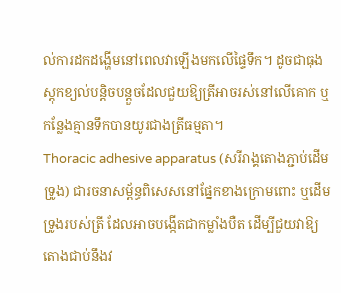ល់ការដកដង្ហើមនៅពេលវាឡើងមកលើផ្ទៃទឹក។ ដូចជាធុងស្តុកខ្យល់បន្តិចបន្តួចដែលជួយឱ្យត្រីអាចរស់នៅលើគោក ឬកន្លែងគ្មានទឹកបានយូរជាងត្រីធម្មតា។
Thoracic adhesive apparatus (សរីរាង្គតោងភ្ជាប់ដើមទ្រូង) ជារចនាសម្ព័ន្ធពិសេសនៅផ្នែកខាងក្រោមពោះ ឬដើមទ្រូងរបស់ត្រី ដែលអាចបង្កើតជាកម្លាំងបឺត ដើម្បីជួយវាឱ្យតោងជាប់នឹងវ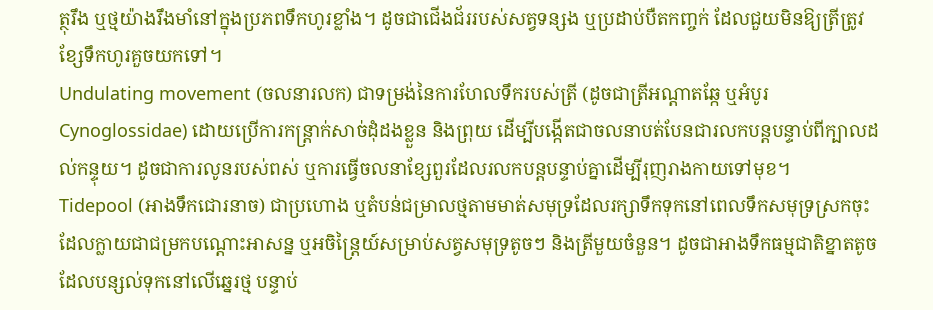ត្ថុរឹង ឬថ្មយ៉ាងរឹងមាំនៅក្នុងប្រភពទឹកហូរខ្លាំង។ ដូចជាជើងជ័ររបស់សត្វទន្សង ឬប្រដាប់បឺតកញ្ចក់ ដែលជួយមិនឱ្យត្រីត្រូវខ្សែទឹកហូរគួចយកទៅ។
Undulating movement (ចលនារលក) ជាទម្រង់នៃការហែលទឹករបស់ត្រី (ដូចជាត្រីអណ្តាតឆ្កែ ឬអំបូរ Cynoglossidae) ដោយប្រើការកន្ត្រាក់សាច់ដុំដងខ្លួន និងព្រុយ ដើម្បីបង្កើតជាចលនាបត់បែនជារលកបន្តបន្ទាប់ពីក្បាលដល់កន្ទុយ។ ដូចជាការលូនរបស់ពស់ ឬការធ្វើចលនាខ្សែពួរដែលរលកបន្តបន្ទាប់គ្នាដើម្បីរុញរាងកាយទៅមុខ។
Tidepool (អាងទឹកជោរនាច) ជាប្រហោង ឬតំបន់ជម្រាលថ្មតាមមាត់សមុទ្រដែលរក្សាទឹកទុកនៅពេលទឹកសមុទ្រស្រកចុះ ដែលក្លាយជាជម្រកបណ្តោះអាសន្ន ឬអចិន្ត្រៃយ៍សម្រាប់សត្វសមុទ្រតូចៗ និងត្រីមួយចំនួន។ ដូចជាអាងទឹកធម្មជាតិខ្នាតតូចដែលបន្សល់ទុកនៅលើឆ្នេរថ្ម បន្ទាប់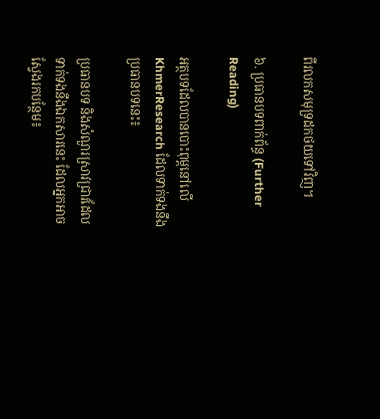ពីរលកសមុទ្រដកថយទៅវិញ។

៦. ប្រធានបទពាក់ព័ន្ធ (Further Reading)

អត្ថបទដែលបានបោះពុម្ពនៅលើ KhmerResearch ដែលទាក់ទងនឹងប្រធានបទនេះ៖

ប្រធានបទ និងសំណួរស្រាវជ្រាវដែលទាក់ទងនឹងឯកសារនេះ ដែលអ្នកអាចស្វែងរកបន្ថែម៖